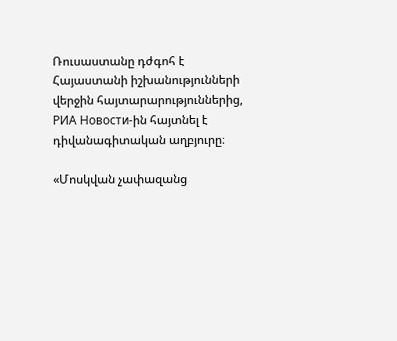Ռուսաստանը դժգոհ է Հայաստանի իշխանությունների վերջին հայտարարություններից,  РИА Новости-ին հայտնել է դիվանագիտական աղբյուրը։

«Մոսկվան չափազանց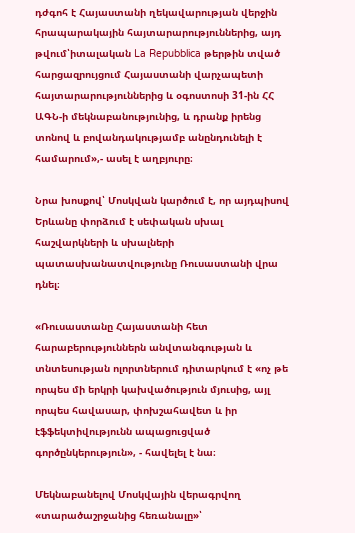դժգոհ է Հայաստանի ղեկավարության վերջին հրապարակային հայտարարություններից, այդ թվում՝իտալական La Repubblica թերթին տված հարցազրույցում Հայաստանի վարչապետի հայտարարություններից և օգոստոսի 31-ին ՀՀ ԱԳՆ-ի մեկնաբանությունից, և դրանք իրենց տոնով և բովանդակությամբ անընդունելի է համարում»,- ասել է աղբյուրը։

Նրա խոսքով՝ Մոսկվան կարծում է, որ այդպիսով Երևանը փորձում է սեփական սխալ հաշվարկների և սխալների պատասխանատվությունը Ռուսաստանի վրա դնել։

«Ռուսաստանը Հայաստանի հետ հարաբերություններն անվտանգության և տնտեսության ոլորտներում դիտարկում է «ոչ թե որպես մի երկրի կախվածություն մյուսից, այլ որպես հավասար, փոխշահավետ և իր էֆֆեկտիվությունն ապացուցված գործընկերություն», - հավելել է նա։

Մեկնաբանելով Մոսկվային վերագրվող «տարածաշրջանից հեռանալը»՝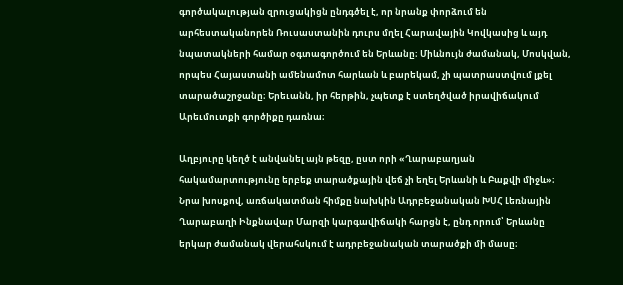գործակալության զրուցակիցն ընդգծել է, որ նրանք փորձում են արհեստականորեն Ռուսաստանին դուրս մղել Հարավային Կովկասից և այդ նպատակների համար օգտագործում են Երևանը։ Միևնույն ժամանակ, Մոսկվան, որպես Հայաստանի ամենամոտ հարևան և բարեկամ, չի պատրաստվում լքել տարածաշրջանը։ Երեւանն, իր հերթին, չպետք է ստեղծված իրավիճակում Արեւմուտքի գործիքը դառնա։

Աղբյուրը կեղծ է անվանել այն թեզը, ըստ որի «Ղարաբաղյան հակամարտությունը երբեք տարածքային վեճ չի եղել Երևանի և Բաքվի միջև»։ Նրա խոսքով, առճակատման հիմքը նախկին Ադրբեջանական ԽՍՀ Լեռնային Ղարաբաղի Ինքնավար Մարզի կարգավիճակի հարցն է, ընդ որում՝ Երևանը երկար ժամանակ վերահսկում է ադրբեջանական տարածքի մի մասը։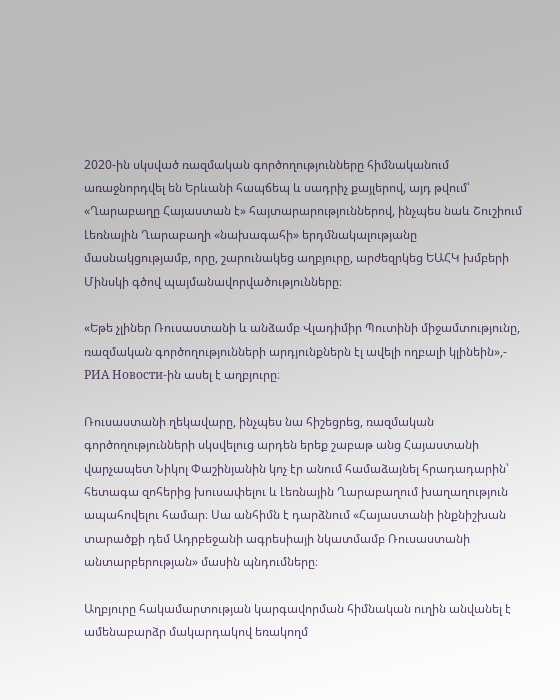2020-ին սկսված ռազմական գործողությունները հիմնականում առաջնորդվել են Երևանի հապճեպ և սադրիչ քայլերով, այդ թվում՝ «Ղարաբաղը Հայաստան է» հայտարարություններով, ինչպես նաև Շուշիում Լեռնային Ղարաբաղի «նախագահի» երդմնակալությանը մասնակցությամբ, որը, շարունակեց աղբյուրը, արժեզրկեց ԵԱՀԿ խմբերի Մինսկի գծով պայմանավորվածությունները։

«Եթե չլիներ Ռուսաստանի և անձամբ Վլադիմիր Պուտինի միջամտությունը, ռազմական գործողությունների արդյունքներն էլ ավելի ողբալի կլինեին»,- РИА Новости-ին ասել է աղբյուրը։

Ռուսաստանի ղեկավարը, ինչպես նա հիշեցրեց, ռազմական գործողությունների սկսվելուց արդեն երեք շաբաթ անց Հայաստանի վարչապետ Նիկոլ Փաշինյանին կոչ էր անում համաձայնել հրադադարին՝ հետագա զոհերից խուսափելու և Լեռնային Ղարաբաղում խաղաղություն ապահովելու համար։ Սա անհիմն է դարձնում «Հայաստանի ինքնիշխան տարածքի դեմ Ադրբեջանի ագրեսիայի նկատմամբ Ռուսաստանի անտարբերության» մասին պնդումները։

Աղբյուրը հակամարտության կարգավորման հիմնական ուղին անվանել է ամենաբարձր մակարդակով եռակողմ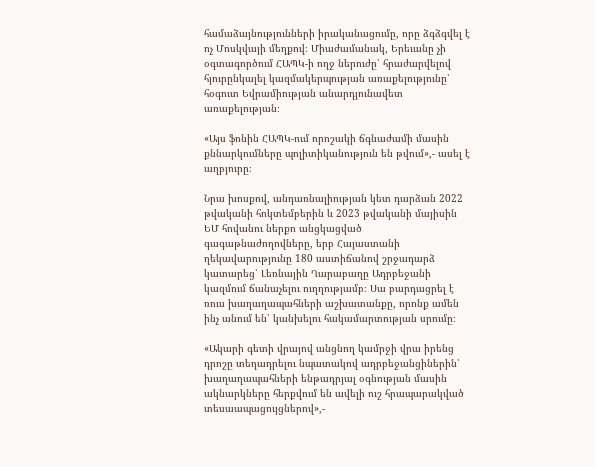համաձայնությունների իրականացումը, որը ձգձգվել է ոչ Մոսկվայի մեղքով։ Միաժամանակ, Երեւանը չի օգտագործում ՀԱՊԿ-ի ողջ ներուժը՝ հրաժարվելով հյուրընկալել կազմակերպության առաքելությունը՝ հօգուտ Եվրամիության անարդյունավետ առաքելության։

«Այս ֆոնին ՀԱՊԿ-ում որոշակի ճգնաժամի մասին քննարկումները պոլիտիկանություն են թվում»,- ասել է աղբյուրը։

Նրա խոսքով, անդառնալիության կետ դարձան 2022 թվականի հոկտեմբերին և 2023 թվականի մայիսին ԵՄ հովանու ներքո անցկացված գագաթնաժողովները, երբ Հայաստանի ղեկավարությունը 180 աստիճանով շրջադարձ կատարեց՝ Լեռնային Ղարաբաղը Ադրբեջանի կազմում ճանաչելու ուղղությամբ։ Սա բարդացրել է ռուս խաղաղապահների աշխատանքը, որոնք ամեն ինչ անում են՝ կանխելու հակամարտության սրումը։

«Ակարի գետի վրայով անցնող կամրջի վրա իրենց դրոշը տեղադրելու նպատակով ադրբեջանցիներին՝ խաղաղապահների ենթադրյալ օգնության մասին ակնարկները հերքվում են ավելի ուշ հրապարակված տեսաապացույցներով»,-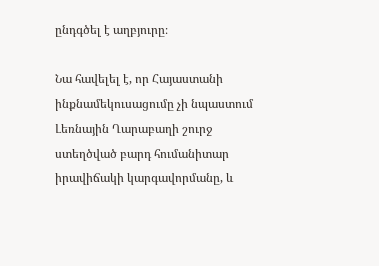ընդգծել է աղբյուրը։

Նա հավելել է, որ Հայաստանի ինքնամեկուսացումը չի նպաստում Լեռնային Ղարաբաղի շուրջ ստեղծված բարդ հումանիտար իրավիճակի կարգավորմանը, և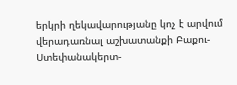երկրի ղեկավարությանը կոչ է արվում վերադառնալ աշխատանքի Բաքու-Ստեփանակերտ-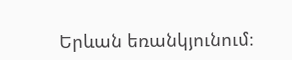Երևան եռանկյունում։